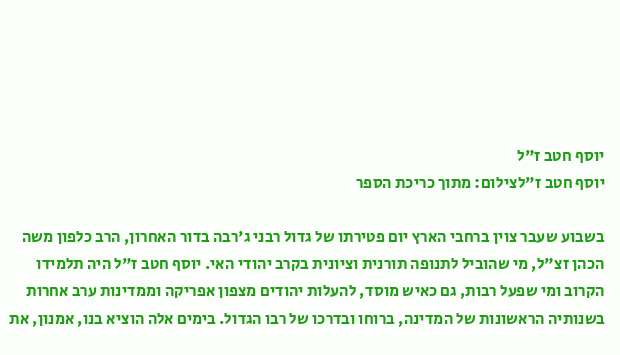יוסף חטב ז"ל
יוסף חטב ז"לצילום: מתוך כריכת הספר

בשבוע שעבר צוין ברחבי הארץ יום פטירתו של גדול רבני ג'רבה בדור האחרון, הרב כלפון משה הכהן זצ"ל, מי שהוביל לתנופה תורנית וציונית בקרב יהודי האי. יוסף חטב ז"ל היה תלמידו הקרוב ומי שפעל רבות, גם כאיש מוסד, להעלות יהודים מצפון אפריקה וממדינות ערב אחרות בשנותיה הראשונות של המדינה, ברוחו ובדרכו של רבו הגדול. בימים אלה הוציא בנו, אמנון, את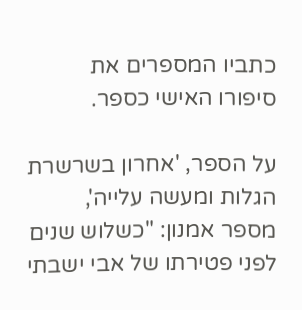כתביו המספרים את סיפורו האישי כספר.

על הספר, 'אחרון בשרשרת הגלות ומעשה עלייה', מספר אמנון: "כשלוש שנים לפני פטירתו של אבי ישבתי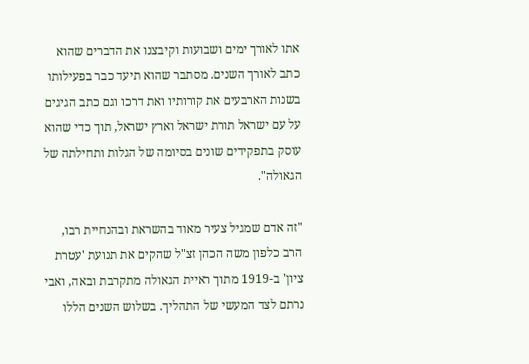אתו לאורך ימים ושבועות וקיבצנו את הדברים שהוא כתב לאורך השנים. מסתבר שהוא תיעד כבר בפעילותו בשנות הארבעים את קורותיו ואת דרכו וגם כתב הגיגים על עם ישראל תורת ישראל וארץ ישראל, תוך כדי שהוא עוסק בתפקידים שונים בסיומה של הגלות ותחילתה של הגאולה".

"זה אדם שמגיל צעיר מאוד בהשראת ובהנחיית רבו, הרב כלפון משה הכהן זצ"ל שהקים את תנועת 'עטרת ציון' ב-1919 מתוך ראיית הגאולה מתקרבת ובאה, ואבי נרתם לצד המעשי של התהליך. בשלוש השנים הללו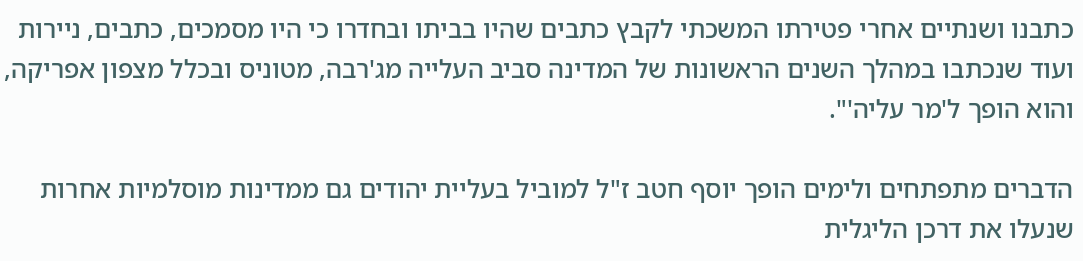כתבנו ושנתיים אחרי פטירתו המשכתי לקבץ כתבים שהיו בביתו ובחדרו כי היו מסמכים, כתבים, ניירות ועוד שנכתבו במהלך השנים הראשונות של המדינה סביב העלייה מג'רבה, מטוניס ובכלל מצפון אפריקה, והוא הופך ל'מר עליה'".

הדברים מתפתחים ולימים הופך יוסף חטב ז"ל למוביל בעליית יהודים גם ממדינות מוסלמיות אחרות שנעלו את דרכן הליגלית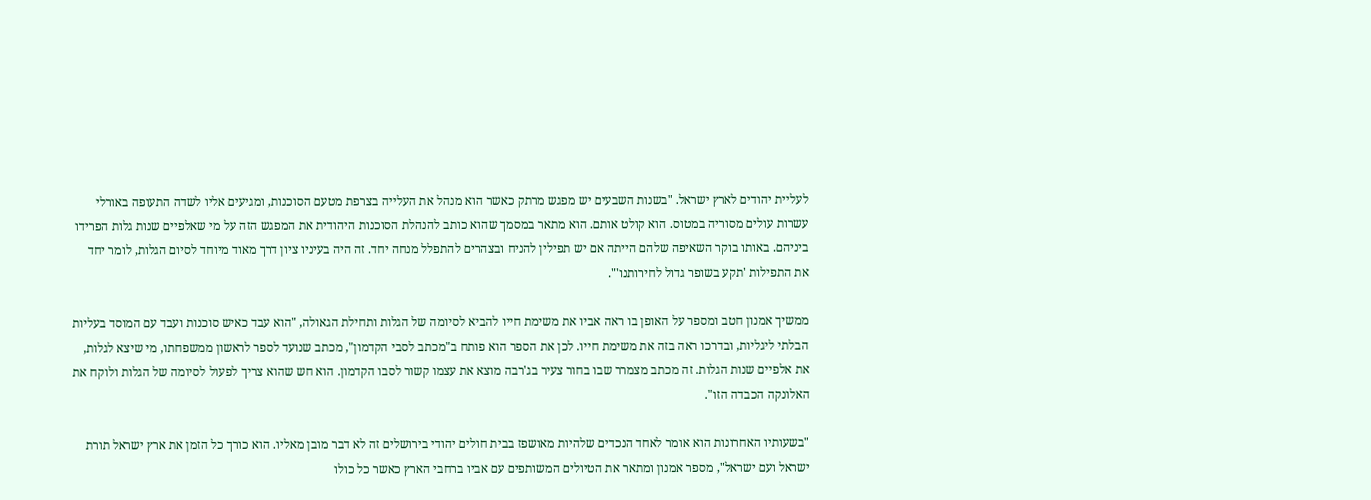לעליית יהודים לארץ ישראל. "בשנות השבעים יש מפגש מרתק כאשר הוא מנהל את העלייה בצרפת מטעם הסוכנות, ומגיעים אליו לשדה התעופה באורלי עשרות עולים מסוריה במטוס. הוא קולט אותם. הוא מתאר במסמך שהוא כותב להנהלת הסוכנות היהודית את המפגש הזה על מי שאלפיים שנות גלות הפרידו ביניהם. באותו בוקר השאיפה שלהם הייתה אם יש תפילין להניח ובצהרים להתפלל מנחה יחד. זה היה בעיניו ציון דרך מאוד מיוחד לסיום הגלות, לומר יחד את התפילות 'תקע בשופר גדול לחירותנו'".

ממשיך אמנון חטב ומספר על האופן בו ראה אביו את משימת חייו להביא לסיומה של הגלות ותחילת הגאולה, "הוא עבד כאיש סוכנות ועבד עם המוסד בעליות הבלתי ליגליות, ובדרכו ראה בזה את משימת חייו. לכן את הספר הוא פותח ב"מכתב לסבי הקדמון", מכתב שנועד לספר לראשון ממשפחתו, מי שיצא לגלות, את אלפיים שנות הגלות. זה מכתב מצמרר שבו בחור צעיר בג'רבה מוצא את עצמו קשור לסבו הקדמון. הוא חש שהוא צריך לפעול לסיומה של הגלות ולוקח את האלונקה הכבדה הזו".

"בשעותיו האחרונות הוא אומר לאחד הנכדים שלהיות מאושפז בבית חולים יהודי בירושלים זה לא דבר מובן מאליו. הוא כורך כל הזמן את ארץ ישראל תורת ישראל ועם ישראל", מספר אמנון ומתאר את הטיולים המשותפים עם אביו ברחבי הארץ כאשר כל כולו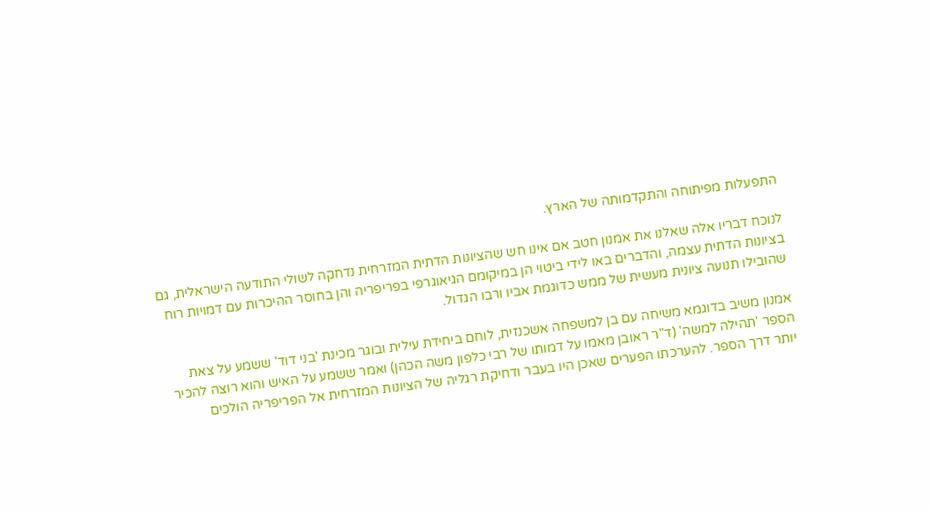התפעלות מפיתוחה והתקדמותה של הארץ.

לנוכח דבריו אלה שאלנו את אמנון חטב אם אינו חש שהציונות הדתית המזרחית נדחקה לשולי התודעה הישראלית, גם בציונות הדתית עצמה, והדברים באו לידי ביטוי הן במיקומם הגיאוגרפי בפריפריה והן בחוסר ההיכרות עם דמויות רוח שהובילו תנועה ציונית מעשית של ממש כדוגמת אביו ורבו הגדול.

אמנון משיב בדוגמא משיחה עם בן למשפחה אשכנזית, לוחם ביחידת עילית ובוגר מכינת 'בני דוד' ששמע על צאת הספר 'תהילה למשה' (ד"ר ראובן מאמו על דמותו של רבי כלפון משה הכהן) ואמר ששמע על האיש והוא רוצה להכיר יותר דרך הספר. להערכתו הפערים שאכן היו בעבר ודחיקת רגליה של הציונות המזרחית אל הפריפריה הולכים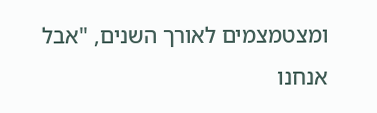ומצטמצמים לאורך השנים, "אבל אנחנו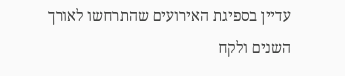עדיין בספיגת האירועים שהתרחשו לאורך השנים ולקח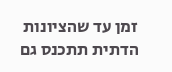זמן עד שהציונות הדתית תתכנס גם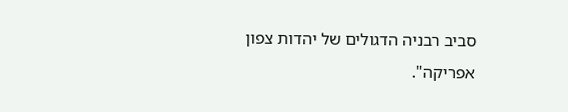סביב רבניה הדגולים של יהדות צפון אפריקה".